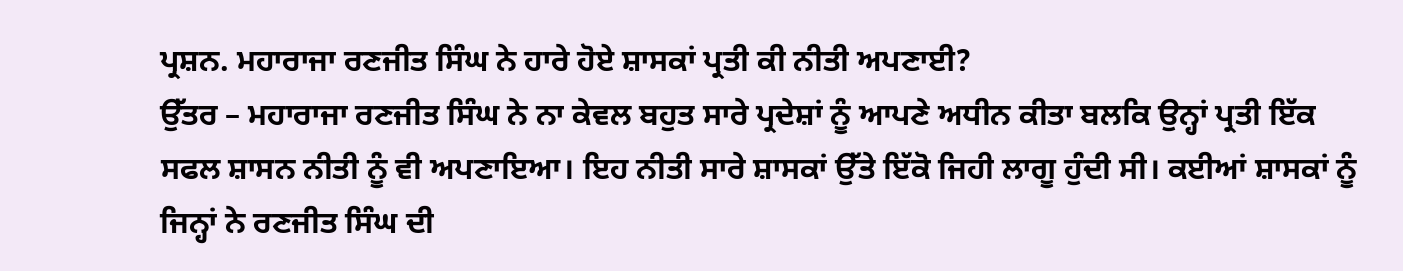ਪ੍ਰਸ਼ਨ. ਮਹਾਰਾਜਾ ਰਣਜੀਤ ਸਿੰਘ ਨੇ ਹਾਰੇ ਹੋਏ ਸ਼ਾਸਕਾਂ ਪ੍ਰਤੀ ਕੀ ਨੀਤੀ ਅਪਣਾਈ?
ਉੱਤਰ – ਮਹਾਰਾਜਾ ਰਣਜੀਤ ਸਿੰਘ ਨੇ ਨਾ ਕੇਵਲ ਬਹੁਤ ਸਾਰੇ ਪ੍ਰਦੇਸ਼ਾਂ ਨੂੰ ਆਪਣੇ ਅਧੀਨ ਕੀਤਾ ਬਲਕਿ ਉਨ੍ਹਾਂ ਪ੍ਰਤੀ ਇੱਕ ਸਫਲ ਸ਼ਾਸਨ ਨੀਤੀ ਨੂੰ ਵੀ ਅਪਣਾਇਆ। ਇਹ ਨੀਤੀ ਸਾਰੇ ਸ਼ਾਸਕਾਂ ਉੱਤੇ ਇੱਕੋ ਜਿਹੀ ਲਾਗੂ ਹੁੰਦੀ ਸੀ। ਕਈਆਂ ਸ਼ਾਸਕਾਂ ਨੂੰ ਜਿਨ੍ਹਾਂ ਨੇ ਰਣਜੀਤ ਸਿੰਘ ਦੀ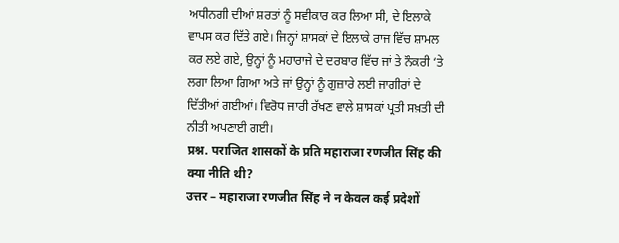ਅਧੀਨਗੀ ਦੀਆਂ ਸ਼ਰਤਾਂ ਨੂੰ ਸਵੀਕਾਰ ਕਰ ਲਿਆ ਸੀ, ਦੇ ਇਲਾਕੇ ਵਾਪਸ ਕਰ ਦਿੱਤੇ ਗਏ। ਜਿਨ੍ਹਾਂ ਸ਼ਾਸਕਾਂ ਦੇ ਇਲਾਕੇ ਰਾਜ ਵਿੱਚ ਸ਼ਾਮਲ ਕਰ ਲਏ ਗਏ, ਉਨ੍ਹਾਂ ਨੂੰ ਮਹਾਰਾਜੇ ਦੇ ਦਰਬਾਰ ਵਿੱਚ ਜਾਂ ਤੇ ਨੌਕਰੀ ‘ਤੇ ਲਗਾ ਲਿਆ ਗਿਆ ਅਤੇ ਜਾਂ ਉਨ੍ਹਾਂ ਨੂੰ ਗੁਜ਼ਾਰੇ ਲਈ ਜਾਗੀਰਾਂ ਦੇ ਦਿੱਤੀਆਂ ਗਈਆਂ। ਵਿਰੋਧ ਜਾਰੀ ਰੱਖਣ ਵਾਲੇ ਸ਼ਾਸਕਾਂ ਪ੍ਰਤੀ ਸਖ਼ਤੀ ਦੀ ਨੀਤੀ ਅਪਣਾਈ ਗਈ।
प्रश्न. पराजित शासकों के प्रति महाराजा रणजीत सिंह की क्या नीति थी?
उत्तर – महाराजा रणजीत सिंह ने न केवल कई प्रदेशों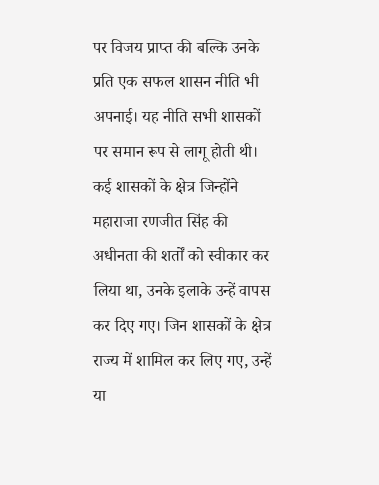पर विजय प्राप्त की बल्कि उनके प्रति एक सफल शासन नीति भी अपनाई। यह नीति सभी शासकों पर समान रूप से लागू होती थी। कई शासकों के क्षेत्र जिन्होंने महाराजा रणजीत सिंह की अधीनता की शर्तों को स्वीकार कर लिया था, उनके इलाके उन्हें वापस कर दिए गए। जिन शासकों के क्षेत्र राज्य में शामिल कर लिए गए, उन्हें या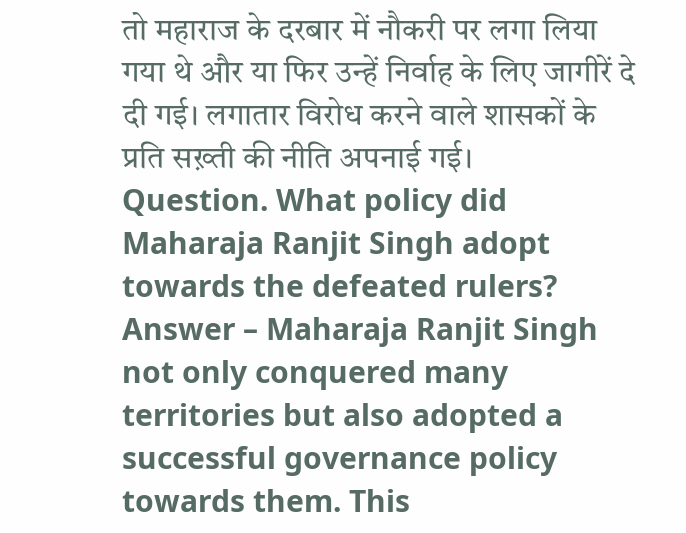तो महाराज के दरबार में नौकरी पर लगा लिया गया थे और या फिर उन्हें निर्वाह के लिए जागीरें दे दी गई। लगातार विरोध करने वाले शासकों के प्रति सख़्ती की नीति अपनाई गई।
Question. What policy did Maharaja Ranjit Singh adopt towards the defeated rulers?
Answer – Maharaja Ranjit Singh not only conquered many territories but also adopted a successful governance policy towards them. This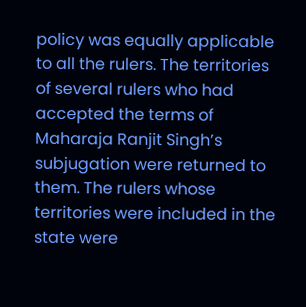policy was equally applicable to all the rulers. The territories of several rulers who had accepted the terms of Maharaja Ranjit Singh’s subjugation were returned to them. The rulers whose territories were included in the state were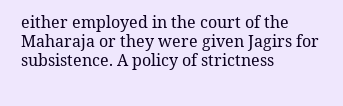either employed in the court of the Maharaja or they were given Jagirs for subsistence. A policy of strictness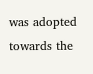was adopted towards the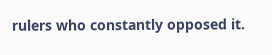rulers who constantly opposed it.